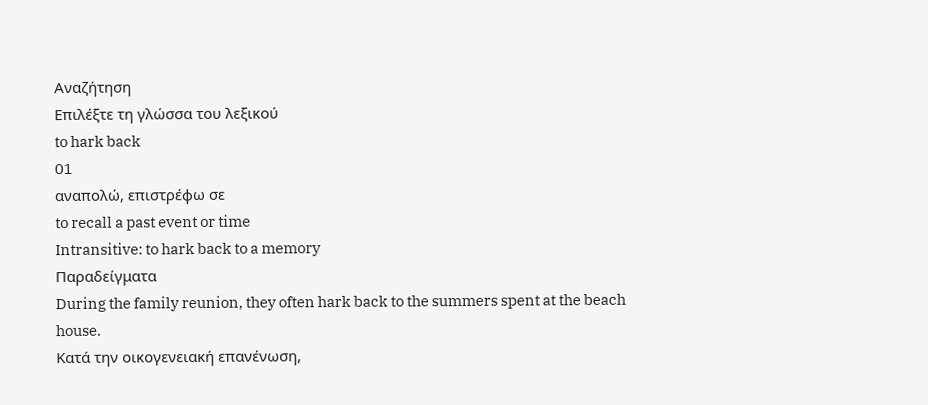Αναζήτηση
Επιλέξτε τη γλώσσα του λεξικού
to hark back
01
αναπολώ, επιστρέφω σε
to recall a past event or time
Intransitive: to hark back to a memory
Παραδείγματα
During the family reunion, they often hark back to the summers spent at the beach house.
Κατά την οικογενειακή επανένωση,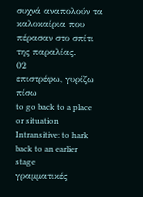συχνά αναπολούν τα καλοκαίρια που πέρασαν στο σπίτι της παραλίας.
02
επιστρέφω, γυρίζω πίσω
to go back to a place or situation
Intransitive: to hark back to an earlier stage
γραμματικές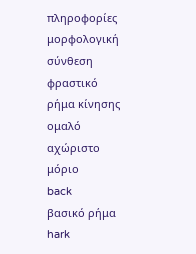πληροφορίες
μορφολογική σύνθεση
φραστικό
ρήμα κίνησης
ομαλό
αχώριστο
μόριο
back
βασικό ρήμα
hark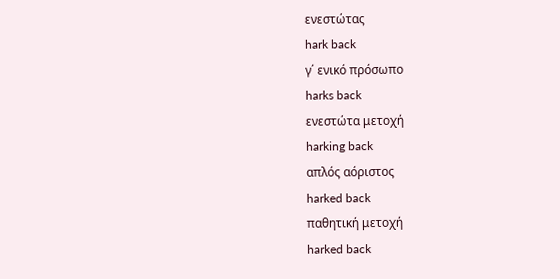ενεστώτας
hark back
γ΄ ενικό πρόσωπο
harks back
ενεστώτα μετοχή
harking back
απλός αόριστος
harked back
παθητική μετοχή
harked back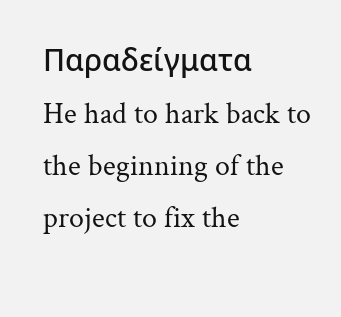Παραδείγματα
He had to hark back to the beginning of the project to fix the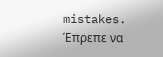mistakes.
Έπρεπε να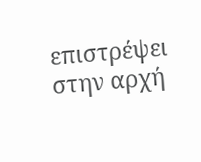επιστρέψει στην αρχή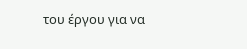του έργου για να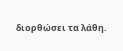διορθώσει τα λάθη.